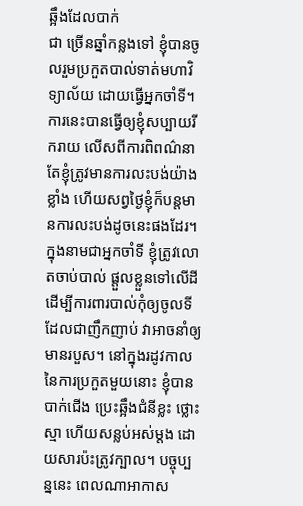ឆ្អឹងដែលបាក់
ជា ច្រើនឆ្នាំកន្លងទៅ ខ្ញុំបានចូលរួមប្រកួតបាល់ទាត់មហាវិទ្យាល័យ ដោយធ្វើអ្នកចាំទី។ ការនេះបានធ្វើឲ្យខ្ញុំសប្បាយរីករាយ លើសពីការពិពណ៌នា តែខ្ញុំត្រូវមានការលះបង់យ៉ាងខ្លាំង ហើយសព្វថ្ងៃខ្ញុំក៏បន្តមានការលះបង់ដូចនេះផងដែរ។ ក្នុងនាមជាអ្នកចាំទី ខ្ញុំត្រូវលោតចាប់បាល់ ផ្តួលខ្លួនទៅលើដី ដើម្បីការពារបាល់កុំឲ្យចូលទី ដែលជាញឹកញាប់ វាអាចនាំឲ្យមានរបួស។ នៅក្នុងរដូវកាលនៃការប្រកួតមួយនោះ ខ្ញុំបានបាក់ជើង ប្រេះឆ្អឹងជំនីខ្លះ ថ្លោះស្មា ហើយសន្លប់អស់ម្តង ដោយសារប៉ះត្រូវក្បាល។ បច្ចុប្បន្ននេះ ពេលណាអាកាស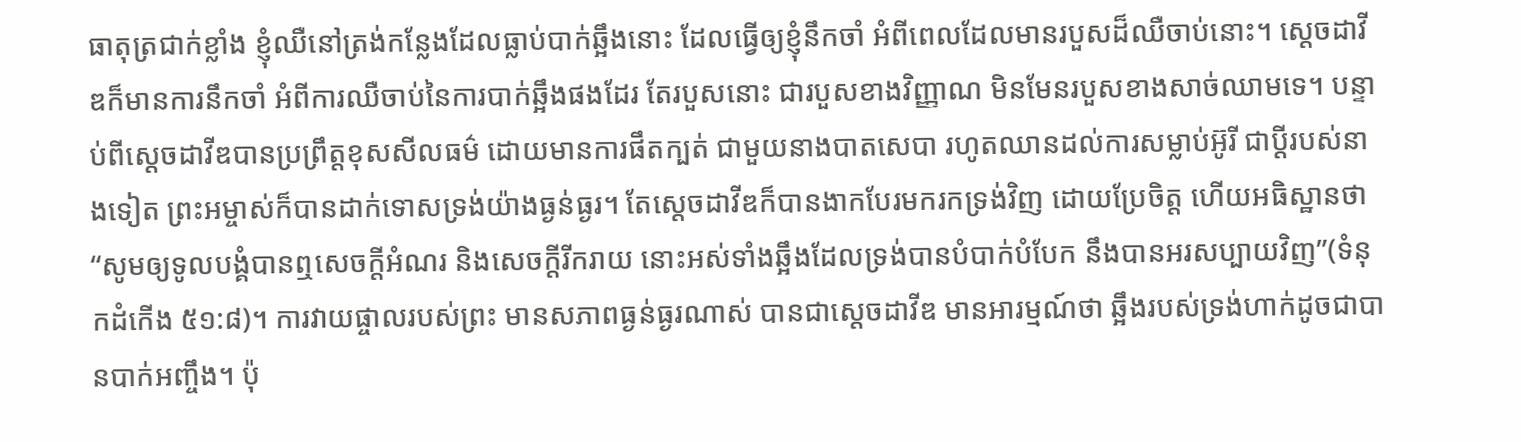ធាតុត្រជាក់ខ្លាំង ខ្ញុំឈឺនៅត្រង់កន្លែងដែលធ្លាប់បាក់ឆ្អឹងនោះ ដែលធ្វើឲ្យខ្ញុំនឹកចាំ អំពីពេលដែលមានរបួសដ៏ឈឺចាប់នោះ។ ស្តេចដាវីឌក៏មានការនឹកចាំ អំពីការឈឺចាប់នៃការបាក់ឆ្អឹងផងដែរ តែរបួសនោះ ជារបួសខាងវិញ្ញាណ មិនមែនរបួសខាងសាច់ឈាមទេ។ បន្ទាប់ពីស្តេចដាវីឌបានប្រព្រឹត្តខុសសីលធម៌ ដោយមានការផឹតក្បត់ ជាមួយនាងបាតសេបា រហូតឈានដល់ការសម្លាប់អ៊ូរី ជាប្តីរបស់នាងទៀត ព្រះអម្ចាស់ក៏បានដាក់ទោសទ្រង់យ៉ាងធ្ងន់ធ្ងរ។ តែស្តេចដាវីឌក៏បានងាកបែរមករកទ្រង់វិញ ដោយប្រែចិត្ត ហើយអធិស្ឋានថា “សូមឲ្យទូលបង្គំបានឮសេចក្តីអំណរ និងសេចក្តីរីករាយ នោះអស់ទាំងឆ្អឹងដែលទ្រង់បានបំបាក់បំបែក នឹងបានអរសប្បាយវិញ”(ទំនុកដំកើង ៥១:៨)។ ការវាយផ្ចាលរបស់ព្រះ មានសភាពធ្ងន់ធ្ងរណាស់ បានជាស្តេចដាវីឌ មានអារម្មណ៍ថា ឆ្អឹងរបស់ទ្រង់ហាក់ដូចជាបានបាក់អញ្ចឹង។ ប៉ុ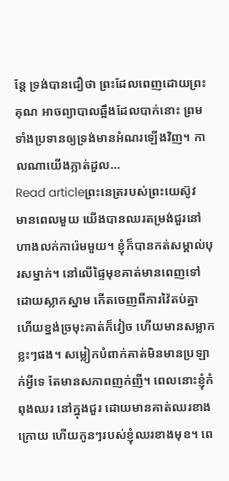ន្តែ ទ្រង់បានជឿថា ព្រះដែលពេញដោយព្រះគុណ អាចព្យាបាលឆ្អឹងដែលបាក់នោះ ព្រមទាំងប្រទានឲ្យទ្រង់មានអំណរឡើងវិញ។ កាលណាយើងភ្លាត់ដួល…
Read articleព្រះនេត្ររបស់ព្រះយេស៊ូវ
មានពេលមួយ យើងបានឈរតម្រង់ជួរនៅហាងលក់ការ៉េមមួយ។ ខ្ញុំក៏បានកត់សម្គាល់បុរសម្នាក់។ នៅលើផ្ទៃមុខគាត់មានពេញទៅដោយស្លាកស្នាម កើតចេញពីការវ៉ៃតប់គ្នា ហើយខ្នង់ច្រមុះគាត់ក៏វៀច ហើយមានសម្លាកខ្លះៗផង។ សម្លៀកបំពាក់គាត់មិនមានប្រឡាក់អ្វីទេ តែមានសភាពញក់ញី។ ពេលនោះខ្ញុំកំពុងឈរ នៅក្នុងជួរ ដោយមានគាត់ឈរខាងក្រោយ ហើយកូនៗរបស់ខ្ញុំឈរខាងមុខ។ ពេ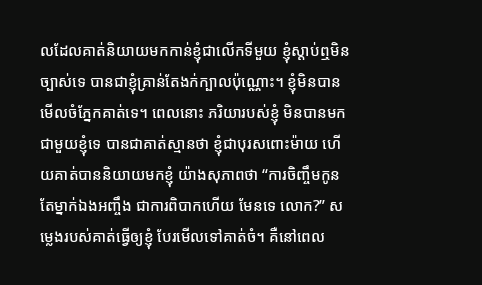លដែលគាត់និយាយមកកាន់ខ្ញុំជាលើកទីមួយ ខ្ញុំស្តាប់ឮមិនច្បាស់ទេ បានជាខ្ញុំគ្រាន់តែងក់ក្បាលប៉ុណ្ណោះ។ ខ្ញុំមិនបានមើលចំភ្នែកគាត់ទេ។ ពេលនោះ ភរិយារបស់ខ្ញុំ មិនបានមកជាមួយខ្ញុំទេ បានជាគាត់ស្មានថា ខ្ញុំជាបុរសពោះម៉ាយ ហើយគាត់បាននិយាយមកខ្ញុំ យ៉ាងសុភាពថា “ការចិញ្ចឹមកូនតែម្នាក់ឯងអញ្ចឹង ជាការពិបាកហើយ មែនទេ លោក?” សម្លេងរបស់គាត់ធ្វើឲ្យខ្ញុំ បែរមើលទៅគាត់ចំ។ គឺនៅពេល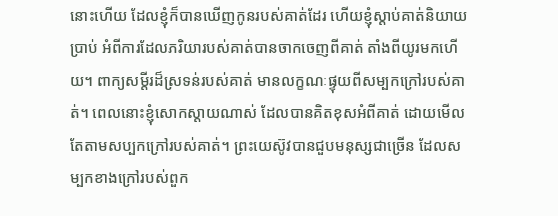នោះហើយ ដែលខ្ញុំក៏បានឃើញកូនរបស់គាត់ដែរ ហើយខ្ញុំស្តាប់គាត់និយាយប្រាប់ អំពីការដែលភរិយារបស់គាត់បានចាកចេញពីគាត់ តាំងពីយូរមកហើយ។ ពាក្យសម្តីរដ៏ស្រទន់របស់គាត់ មានលក្ខណៈផ្ទុយពីសម្បកក្រៅរបស់គាត់។ ពេលនោះខ្ញុំសោកស្តាយណាស់ ដែលបានគិតខុសអំពីគាត់ ដោយមើលតែតាមសប្បកក្រៅរបស់គាត់។ ព្រះយេស៊ូវបានជួបមនុស្សជាច្រើន ដែលសម្បកខាងក្រៅរបស់ពួក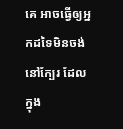គេ អាចធ្វើឲ្យអ្នកដទៃមិនចង់នៅក្បែរ ដែលក្នុង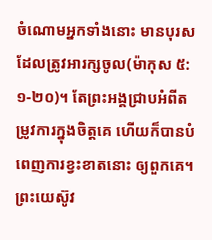ចំណោមអ្នកទាំងនោះ មានបុរសដែលត្រូវអារក្សចូល(ម៉ាកុស ៥:១-២០)។ តែព្រះអង្គជ្រាបអំពីតម្រូវការក្នុងចិត្តគេ ហើយក៏បានបំពេញការខ្វះខាតនោះ ឲ្យពួកគេ។ ព្រះយេស៊ូវ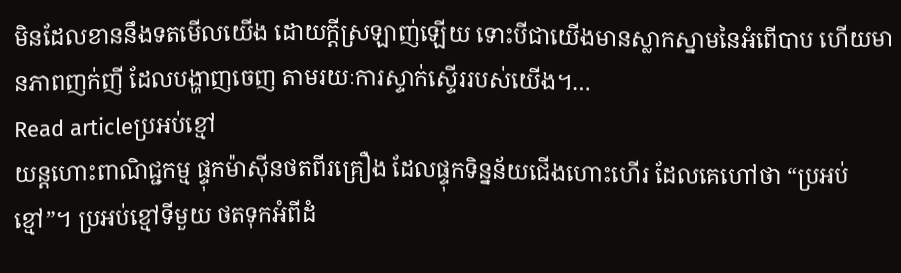មិនដែលខាននឹងទតមើលយើង ដោយក្តីស្រឡាញ់ឡើយ ទោះបីជាយើងមានស្លាកស្នាមនៃអំពើបាប ហើយមានភាពញក់ញី ដែលបង្ហាញចេញ តាមរយៈការស្ទាក់ស្ទើររបស់យើង។…
Read articleប្រអប់ខ្មៅ
យន្តហោះពាណិជ្ជកម្ម ផ្ទុកម៉ាស៊ីនថតពីរគ្រឿង ដែលផ្ទុកទិន្នន័យជើងហោះហើរ ដែលគេហៅថា “ប្រអប់ខ្មៅ”។ ប្រអប់ខ្មៅទីមួយ ថតទុកអំពីដំ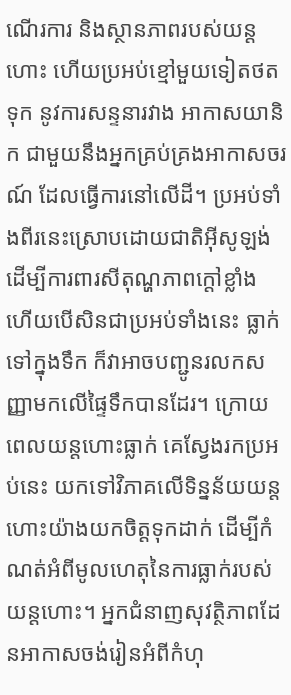ណើរការ និងស្ថានភាពរបស់យន្តហោះ ហើយប្រអប់ខ្មៅមួយទៀតថតទុក នូវការសន្ទនារវាង អាកាសយានិក ជាមួយនឹងអ្នកគ្រប់គ្រងអាកាសចរណ៍ ដែលធ្វើការនៅលើដី។ ប្រអប់ទាំងពីរនេះស្រោបដោយជាតិអ៊ីសូឡង់ ដើម្បីការពារសីតុណ្ហភាពក្តៅខ្លាំង ហើយបើសិនជាប្រអប់ទាំងនេះ ធ្លាក់ទៅក្នុងទឹក ក៏វាអាចបញ្ជូនរលកសញ្ញាមកលើផ្ទៃទឹកបានដែរ។ ក្រោយពេលយន្តហោះធ្លាក់ គេស្វែងរកប្រអប់នេះ យកទៅវិភាគលើទិន្នន័យយន្តហោះយ៉ាងយកចិត្តទុកដាក់ ដើម្បីកំណត់អំពីមូលហេតុនៃការធ្លាក់របស់យន្តហោះ។ អ្នកជំនាញសុវត្ថិភាពដែនអាកាសចង់រៀនអំពីកំហុ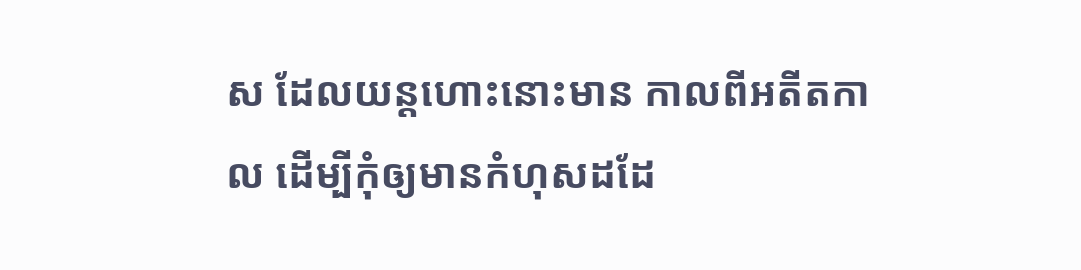ស ដែលយន្តហោះនោះមាន កាលពីអតីតកាល ដើម្បីកុំឲ្យមានកំហុសដដែ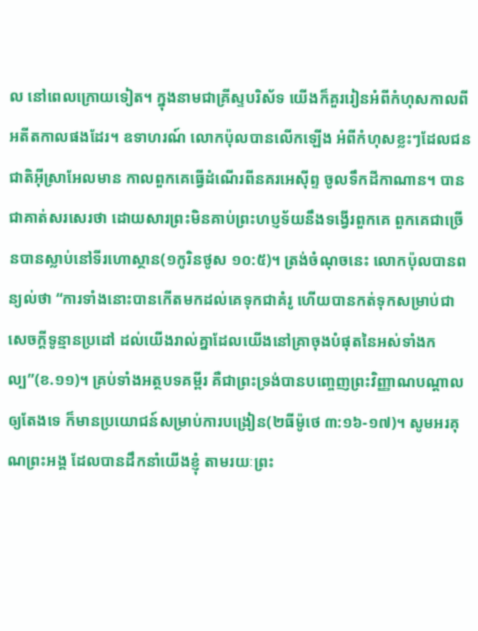ល នៅពេលក្រោយទៀត។ ក្នុងនាមជាគ្រីស្ទបរិស័ទ យើងក៏គួររៀនអំពីកំហុសកាលពីអតីតកាលផងដែរ។ ឧទាហរណ៍ លោកប៉ុលបានលើកឡើង អំពីកំហុសខ្លះៗដែលជនជាតិអ៊ីស្រាអែលមាន កាលពួកគេធ្វើដំណើរពីនគរអេស៊ីព្ទ ចូលទឹកដីកាណាន។ បានជាគាត់សរសេរថា ដោយសារព្រះមិនគាប់ព្រះហប្ញទ័យនឹងទង្វើរពួកគេ ពួកគេជាច្រើនបានស្លាប់នៅទីរហោស្ថាន(១កូរិនថូស ១០:៥)។ ត្រង់ចំណុចនេះ លោកប៉ុលបានពន្យល់ថា “ការទាំងនោះបានកើតមកដល់គេទុកជាគំរូ ហើយបានកត់ទុកសម្រាប់ជាសេចក្តីទូន្មានប្រដៅ ដល់យើងរាល់គ្នាដែលយើងនៅគ្រាចុងបំផុតនៃអស់ទាំងកល្ប”(ខ.១១)។ គ្រប់ទាំងអត្ថបទគម្ពីរ គឺជាព្រះទ្រង់បានបញ្ចេញព្រះវិញ្ញាណបណ្តាលឲ្យតែងទេ ក៏មានប្រយោជន៍សម្រាប់ការបង្រៀន(២ធីម៉ូថេ ៣:១៦-១៧)។ សូមអរគុណព្រះអង្គ ដែលបានដឹកនាំយើងខ្ញុំ តាមរយៈព្រះ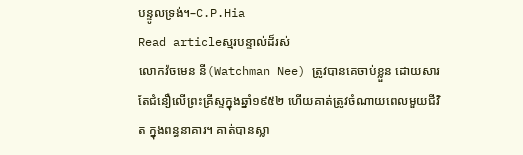បន្ទូលទ្រង់។–C.P.Hia
Read articleស្មរបន្ទាល់ដ៏រស់
លោកវ៉ចមេន នី(Watchman Nee) ត្រូវបានគេចាប់ខ្លួន ដោយសារតែជំនឿលើព្រះគ្រីស្ទក្នុងឆ្នាំ១៩៥២ ហើយគាត់ត្រូវចំណាយពេលមួយជីវិត ក្នុងពន្ធនាគារ។ គាត់បានស្លា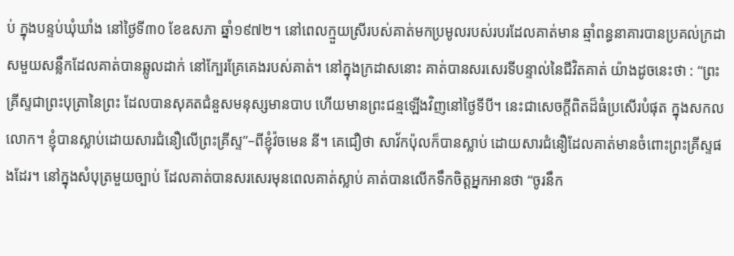ប់ ក្នុងបន្ទប់ឃុំឃាំង នៅថ្ងៃទី៣០ ខែឧសភា ឆ្នាំ១៩៧២។ នៅពេលក្មួយស្រីរបស់គាត់មកប្រមូលរបស់របរដែលគាត់មាន ឆ្មាំពន្ធនាគារបានប្រគល់ក្រដាសមួយសន្លឹកដែលគាត់បានឆ្លូលដាក់ នៅក្បែរគ្រែគេងរបស់គាត់។ នៅក្នុងក្រដាសនោះ គាត់បានសរសេរទីបន្ទាល់នៃជីវិតគាត់ យ៉ាងដូចនេះថា : “ព្រះគ្រីស្ទជាព្រះបុត្រានៃព្រះ ដែលបានសុគតជំនួសមនុស្សមានបាប ហើយមានព្រះជន្មឡើងវិញនៅថ្ងៃទីបី។ នេះជាសេចក្តីពិតដ៏ធំប្រសើរបំផុត ក្នុងសកលលោក។ ខ្ញុំបានស្លាប់ដោយសារជំនឿលើព្រះគ្រីស្ទ”–ពីខ្ញុំវ៉ចមេន នី។ គេជឿថា សាវ័កប៉ុលក៏បានស្លាប់ ដោយសារជំនឿដែលគាត់មានចំពោះព្រះគ្រីស្ទផងដែរ។ នៅក្នុងសំបុត្រមួយច្បាប់ ដែលគាត់បានសរសេរមុនពេលគាត់ស្លាប់ គាត់បានលើកទឹកចិត្តអ្នកអានថា “ចូរនឹក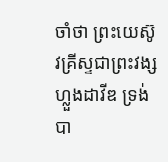ចាំថា ព្រះយេស៊ូវគ្រីស្ទជាព្រះវង្សហ្លួងដាវីឌ ទ្រង់បា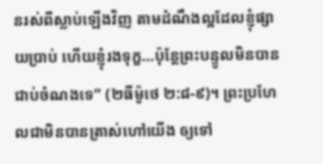នរស់ពីស្លាប់ឡើងវិញ តាមដំណឹងល្អដែលខ្ញុំផ្សាយប្រាប់ ហើយខ្ញុំរងទុក្ខ…ប៉ុន្តែព្រះបន្ទូលមិនបានជាប់ចំណងទេ” (២ធីម៉ូថេ ២:៨-៩)។ ព្រះប្រហែលជាមិនបានត្រាស់ហៅយើង ឲ្យទៅ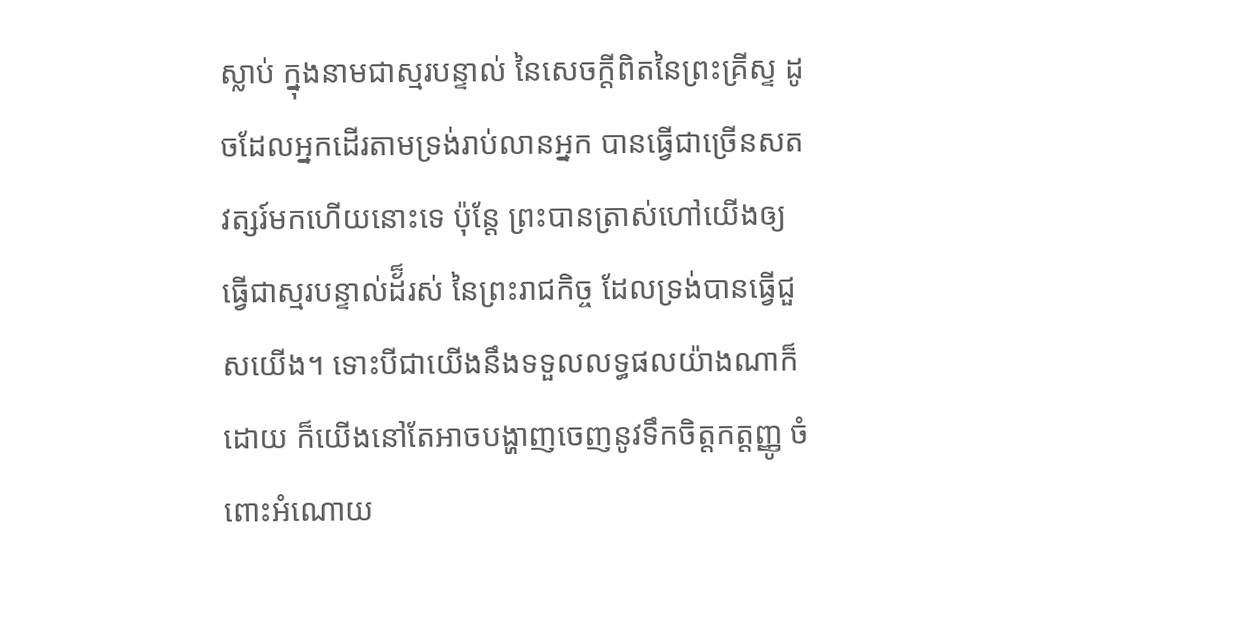ស្លាប់ ក្នុងនាមជាស្មរបន្ទាល់ នៃសេចក្តីពិតនៃព្រះគ្រីស្ទ ដូចដែលអ្នកដើរតាមទ្រង់រាប់លានអ្នក បានធ្វើជាច្រើនសតវត្សរ៍មកហើយនោះទេ ប៉ុន្តែ ព្រះបានត្រាស់ហៅយើងឲ្យធ្វើជាស្មរបន្ទាល់ដ័៏រស់ នៃព្រះរាជកិច្ច ដែលទ្រង់បានធ្វើជួសយើង។ ទោះបីជាយើងនឹងទទួលលទ្ធផលយ៉ាងណាក៏ដោយ ក៏យើងនៅតែអាចបង្ហាញចេញនូវទឹកចិត្តកត្តញ្ញូ ចំពោះអំណោយ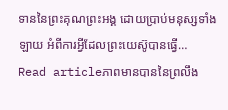ទាននៃព្រះគុណព្រះអង្គ ដោយប្រាប់មនុស្សទាំងឡាយ អំពីការអ្វីដែលព្រះយេស៊ូបានធ្វើ…
Read articleភាពមានបាននៃព្រលឹង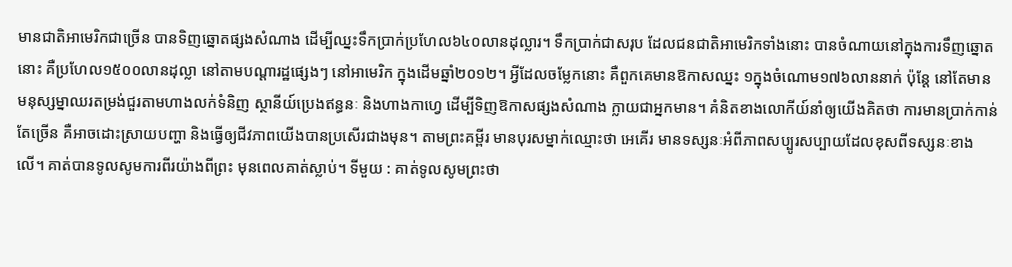មានជាតិអាមេរិកជាច្រើន បានទិញឆ្នោតផ្សងសំណាង ដើម្បីឈ្នះទឹកប្រាក់ប្រហែល៦៤០លានដុល្លារ។ ទឹកប្រាក់ជាសរុប ដែលជនជាតិអាមេរិកទាំងនោះ បានចំណាយនៅក្នុងការទឹញឆ្នោតនោះ គឺប្រហែល១៥០០លានដុល្លា នៅតាមបណ្តារដ្ឋផ្សេងៗ នៅអាមេរិក ក្នុងដើមឆ្នាំ២០១២។ អ្វីដែលចម្លែកនោះ គឺពួកគេមានឱកាសឈ្នះ ១ក្នុងចំណោម១៧៦លាននាក់ ប៉ុន្តែ នៅតែមានមនុស្សម្នាឈរតម្រង់ជួរតាមហាងលក់ទំនិញ ស្ថានីយ៍ប្រេងឥន្ធនៈ និងហាងកាហ្វេ ដើម្បីទិញឱកាសផ្សងសំណាង ក្លាយជាអ្នកមាន។ គំនិតខាងលោកីយ៍នាំឲ្យយើងគិតថា ការមានប្រាក់កាន់តែច្រើន គឺអាចដោះស្រាយបញ្ហា និងធ្វើឲ្យជីវភាពយើងបានប្រសើរជាងមុន។ តាមព្រះគម្ពីរ មានបុរសម្នាក់ឈ្មោះថា អេគើរ មានទស្សនៈអំពីភាពសប្បូរសប្បាយដែលខុសពីទស្សនៈខាងលើ។ គាត់បានទូលសូមការពីរយ៉ាងពីព្រះ មុនពេលគាត់ស្លាប់។ ទីមួយ : គាត់ទូលសូមព្រះថា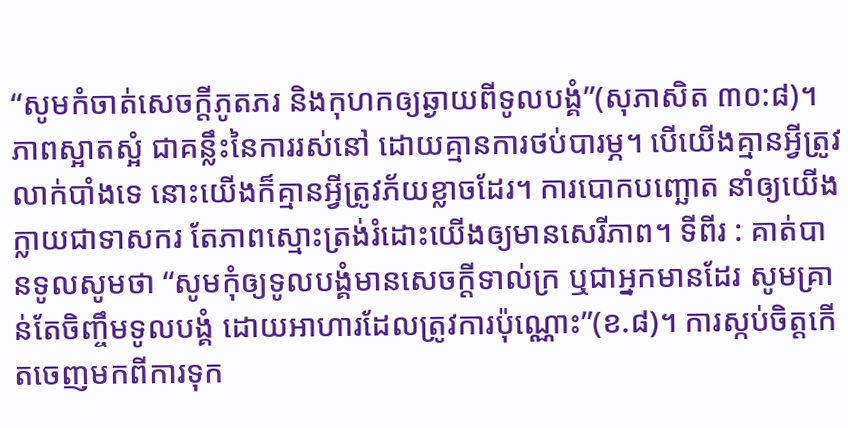“សូមកំចាត់សេចក្តីភូតភរ និងកុហកឲ្យឆ្ងាយពីទូលបង្គំ”(សុភាសិត ៣០:៨)។ ភាពស្អាតស្អំ ជាគន្លឹះនៃការរស់នៅ ដោយគ្មានការថប់បារម្ភ។ បើយើងគ្មានអ្វីត្រូវលាក់បាំងទេ នោះយើងក៏គ្មានអ្វីត្រូវភ័យខ្លាចដែរ។ ការបោកបញ្ឆោត នាំឲ្យយើងក្លាយជាទាសករ តែភាពស្មោះត្រង់រំដោះយើងឲ្យមានសេរីភាព។ ទីពីរ : គាត់បានទូលសូមថា “សូមកុំឲ្យទូលបង្គំមានសេចក្តីទាល់ក្រ ឬជាអ្នកមានដែរ សូមគ្រាន់តែចិញ្ចឹមទូលបង្គំ ដោយអាហារដែលត្រូវការប៉ុណ្ណោះ”(ខ.៨)។ ការស្កប់ចិត្តកើតចេញមកពីការទុក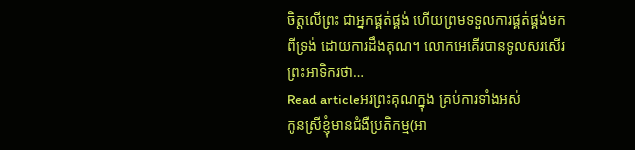ចិត្តលើព្រះ ជាអ្នកផ្គត់ផ្គង់ ហើយព្រមទទួលការផ្គត់ផ្គង់មកពីទ្រង់ ដោយការដឹងគុណ។ លោកអេគើរបានទូលសរសើរព្រះអាទិករថា…
Read articleអរព្រះគុណក្នុង គ្រប់ការទាំងអស់
កូនស្រីខ្ញុំមានជំងឺប្រតិកម្ម(អា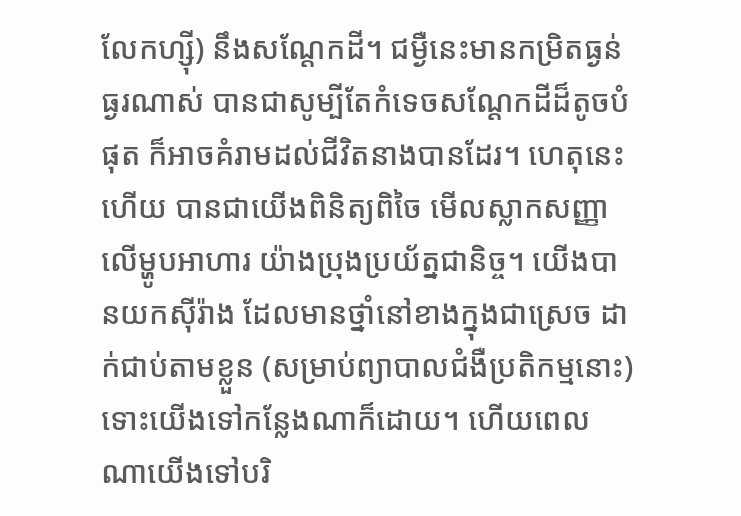លែកហ្ស៊ី) នឹងសណ្តែកដី។ ជម្ងឺនេះមានកម្រិតធ្ងន់ធ្ងរណាស់ បានជាសូម្បីតែកំទេចសណ្តែកដីដ៏តូចបំផុត ក៏អាចគំរាមដល់ជីវិតនាងបានដែរ។ ហេតុនេះហើយ បានជាយើងពិនិត្យពិចៃ មើលស្លាកសញ្ញាលើម្ហូបអាហារ យ៉ាងប្រុងប្រយ័ត្នជានិច្ច។ យើងបានយកស៊ីរ៉ាង ដែលមានថ្នាំនៅខាងក្នុងជាស្រេច ដាក់ជាប់តាមខ្លួន (សម្រាប់ព្យាបាលជំងឺប្រតិកម្មនោះ) ទោះយើងទៅកន្លែងណាក៏ដោយ។ ហើយពេលណាយើងទៅបរិ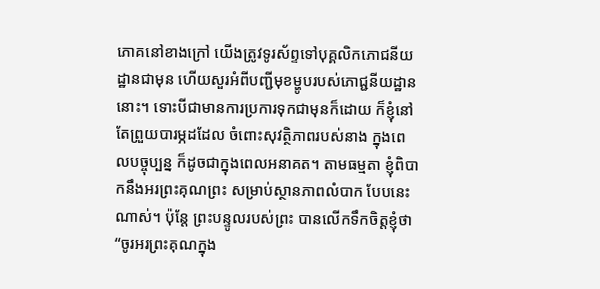ភោគនៅខាងក្រៅ យើងត្រូវទូរស័ព្ទទៅបុគ្គលិកភោជនីយដ្ឋានជាមុន ហើយសួរអំពីបញ្ជីមុខម្ហូបរបស់ភោជ្ជនីយដ្ឋាននោះ។ ទោះបីជាមានការប្រការទុកជាមុនក៏ដោយ ក៏ខ្ញុំនៅតែព្រួយបារម្ភដដែល ចំពោះសុវត្ថិភាពរបស់នាង ក្នុងពេលបច្ចុប្បន្ន ក៏ដូចជាក្នុងពេលអនាគត។ តាមធម្មតា ខ្ញុំពិបាកនឹងអរព្រះគុណព្រះ សម្រាប់ស្ថានភាពលំបាក បែបនេះណាស់។ ប៉ុន្តែ ព្រះបន្ទូលរបស់ព្រះ បានលើកទឹកចិត្តខ្ញុំថា “ចូរអរព្រះគុណក្នុង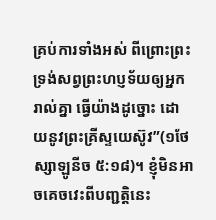គ្រប់ការទាំងអស់ ពីព្រោះព្រះទ្រង់សព្វព្រះហប្ញទ័យឲ្យអ្នករាល់គ្នា ធ្វើយ៉ាងដូច្នោះ ដោយនូវព្រះគ្រីស្ទយេស៊ូវ”(១ថែស្សាឡូនីច ៥:១៨)។ ខ្ញុំមិនអាចគេចវេះពីបញ្ជត្តិនេះ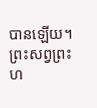បានឡើយ។ ព្រះសព្វព្រះហ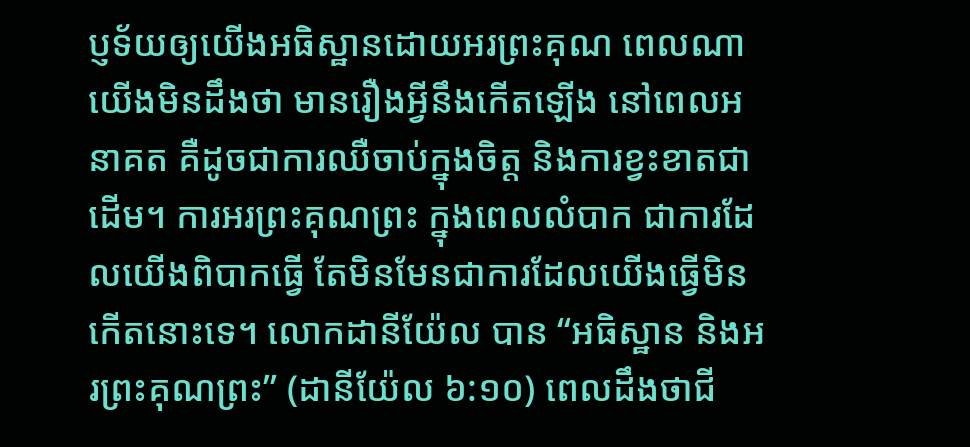ប្ញទ័យឲ្យយើងអធិស្ឋានដោយអរព្រះគុណ ពេលណាយើងមិនដឹងថា មានរឿងអ្វីនឹងកើតឡើង នៅពេលអនាគត គឺដូចជាការឈឺចាប់ក្នុងចិត្ត និងការខ្វះខាតជាដើម។ ការអរព្រះគុណព្រះ ក្នុងពេលលំបាក ជាការដែលយើងពិបាកធ្វើ តែមិនមែនជាការដែលយើងធ្វើមិនកើតនោះទេ។ លោកដានីយ៉ែល បាន “អធិស្ឋាន និងអរព្រះគុណព្រះ” (ដានីយ៉ែល ៦:១០) ពេលដឹងថាជី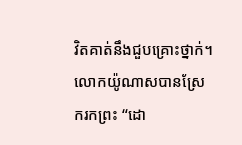វិតគាត់នឹងជួបគ្រោះថ្នាក់។ លោកយ៉ូណាសបានស្រែករកព្រះ “ដោ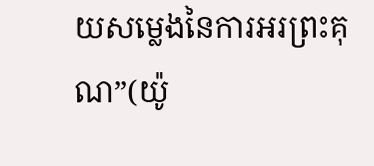យសម្លេងនៃការអរព្រះគុណ”(យ៉ូ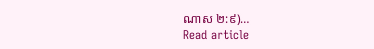ណាស ២:៩)…
Read article